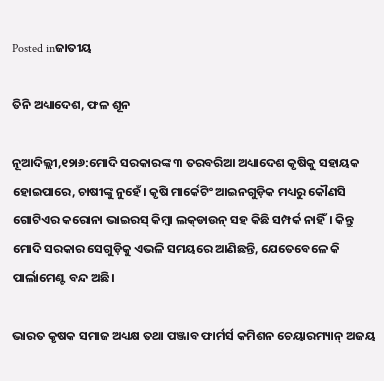Posted inଜାତୀୟ

ତିନି ଅଧ୍ୟାଦେଶ, ଫଳ ଶୂନ

ନୂଆଦିଲ୍ଲୀ,୧୨ା୬:ମୋଦି ସରକାରଙ୍କ ୩ ତରବରିଆ ଅଧ୍ୟାଦେଶ କୃଷିକୁ ସହାୟକ ହୋଇପାରେ, ଚାଷୀଙ୍କୁ ନୁହେଁ। କୃଷି ମାର୍କେଟିଂ ଆଇନଗୁଡ଼ିକ ମଧ୍ୟରୁ କୌଣସି ଗୋଟିଏର କରୋନା ଭାଇରସ୍‌ କିମ୍ବା ଲକ୍‌ଡାଉନ୍‌ ସହ କିଛି ସମ୍ପର୍କ ନାହିଁ। କିନ୍ତୁ ମୋଦି ସରକାର ସେଗୁଡ଼ିକୁ ଏଭଳି ସମୟରେ ଆଣିଛନ୍ତି, ଯେତେବେଳେ କି ପାର୍ଲାମେଣ୍ଟ ବନ୍ଦ ଅଛି।

ଭାରତ କୃଷକ ସମାଜ ଅଧ୍ୟକ୍ଷ ତଥା ପଞ୍ଜାବ ଫାର୍ମର୍ସ କମିଶନ ଚେୟାରମ୍ୟାନ୍‌ ଅଜୟ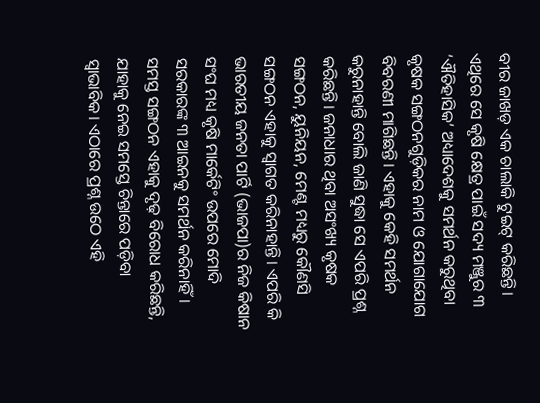ବୀର ଜାଖଡ଼ ଏକ ଚାଲାକି ଟୁଇଟ୍‌ କରିଛନ୍ତି। ଏଥିରେ ସେ କୃଷି କ୍ଷେତ୍ର ପାଇଁ ସଦ୍ୟ ମଞ୍ଜୁର ୩ ‘ଐତିହାସିକ’ ଅଧ୍ୟାଦେଶକୁ ସମର୍ଥନ କରୁଥିବା କୃଷକ ସଙ୍ଗଠନଗୁଡ଼ିକର ନାମ ଓ ଯୋଗାଯୋଗ ବିବରଣୀ ମାଗିଛନ୍ତି। ଏହାକୁ କେହି ସମର୍ଥନ କରୁନାହାନ୍ତି ବୋଲି ଜାଣି ସୁଦ୍ଧା ସେ ଏପରି ପ୍ରଶ୍ନ କରିଛନ୍ତି। ଜନାଧାର ଥିବା ଅସଂଖ୍ୟ କୃଷକ ସଙ୍ଗଠନ, ୟୁନିୟନ, ମେଣ୍ଟ ମଧ୍ୟରୁ କୌଣସି ସଙ୍ଗଠନ ଏହାକୁ ସ୍ବାଗତ କରିନାହାନ୍ତି। ଏପରି କି ଭାରତୀୟ ଜନତା ପାର୍ଟି (ଭାଜପା)ର ନିଜ କିଷାନ ସଂଘ ମଧ୍ୟ କୃଷି ମାର୍କେଟିଂ ଉପରେ ମୋଦି ସରକାରଙ୍କ ୩ ଆଇନକୁ ସମର୍ଥନ କରିନାହିଁ। ସମସ୍ତ ସଙ୍ଗଠନ ଏହାକୁ ଦୃଢ଼ ବିରୋଧ କରିଛନ୍ତି, ଯାହାକୁ ନେଇ ସମସ୍ତେ ଚିନ୍ତାରେ ପଡ଼ିବା ସ୍ବାଭାବିକ। ଏଠାରେ ପ୍ରଶ୍ନ ଉଠେ ଏହି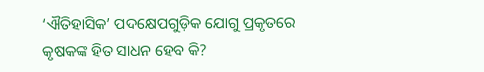‘ଐତିହାସିକ’ ପଦକ୍ଷେପଗୁଡ଼ିକ ଯୋଗୁ ପ୍ରକୃତରେ କୃଷକଙ୍କ ହିତ ସାଧନ ହେବ କି?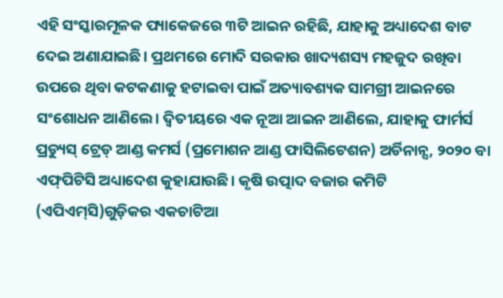ଏହି ସଂସ୍କାରମୂଳକ ପ୍ୟାକେଜରେ ୩ଟି ଆଇନ ରହିଛି, ଯାହାକୁ ଅଧ୍ୟାଦେଶ ବାଟ ଦେଇ ଅଣାଯାଇଛି। ପ୍ରଥମରେ ମୋଦି ସରକାର ଖାଦ୍ୟଶସ୍ୟ ମହଜୁଦ ରଖିବା ଉପରେ ଥିବା କଟକଣାକୁ ହଟାଇବା ପାଇଁ ଅତ୍ୟାବଶ୍ୟକ ସାମଗ୍ରୀ ଆଇନରେ ସଂଶୋଧନ ଆଣିଲେ। ଦ୍ୱିତୀୟରେ ଏକ ନୂଆ ଆଇନ ଆଣିଲେ, ଯାହାକୁ ଫାର୍ମର୍ସ ପ୍ରଡ୍ୟୁସ୍‌ ଟ୍ରେଡ୍‌ ଆଣ୍ଡ କମର୍ସ (ପ୍ରମୋଶନ ଆଣ୍ଡ ଫାସିଲିଟେଶନ) ଅର୍ଡିନାନ୍ସ, ୨୦୨୦ ବା ଏଫ୍‌ପିଟିସି ଅଧ୍ୟାଦେଶ କୁହାଯାଉଛି। କୃଷି ଉତ୍ପାଦ ବଜାର କମିଟି (ଏପିଏମ୍‌ସି)ଗୁଡ଼ିକର ଏକଚାଟିଆ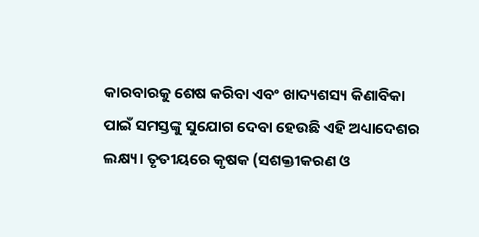କାରବାରକୁ ଶେଷ କରିବା ଏବଂ ଖାଦ୍ୟଶସ୍ୟ କିଣାବିକା ପାଇଁ ସମସ୍ତଙ୍କୁ ସୁଯୋଗ ଦେବା ହେଉଛି ଏହି ଅଧ୍ୟାଦେଶର ଲକ୍ଷ୍ୟ। ତୃତୀୟରେ କୃଷକ (ସଶକ୍ତୀକରଣ ଓ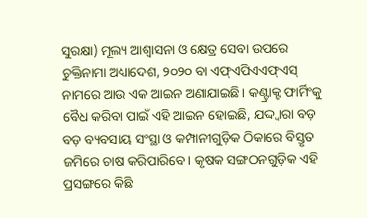ସୁରକ୍ଷା) ମୂଲ୍ୟ ଆଶ୍ୱାସନା ଓ କ୍ଷେତ୍ର ସେବା ଉପରେ ଚୁକ୍ତିନାମା ଅଧ୍ୟାଦେଶ, ୨୦୨୦ ବା ଏଫ୍‌ଏପିଏଏଫ୍‌ଏସ୍‌ ନାମରେ ଆଉ ଏକ ଆଇନ ଅଣାଯାଇଛି। କଣ୍ଟ୍ରାକ୍ଟ ଫାର୍ମିଂକୁ ବୈଧ କରିବା ପାଇଁ ଏହି ଆଇନ ହୋଇଛି, ଯଦ୍ଦ୍ବାରା ବଡ଼ ବଡ଼ ବ୍ୟବସାୟ ସଂସ୍ଥା ଓ କମ୍ପାନୀଗୁଡ଼ିକ ଠିକାରେ ବିସ୍ତୃତ ଜମିରେ ଚାଷ କରିପାରିବେ। କୃଷକ ସଙ୍ଗଠନଗୁଡ଼ିକ ଏହି ପ୍ରସଙ୍ଗରେ କିଛି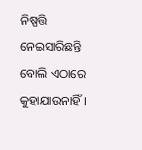ନିଷ୍ପତ୍ତି ନେଇସାରିଛନ୍ତି ବୋଲି ଏଠାରେ କୁହାଯାଉନାହିଁ।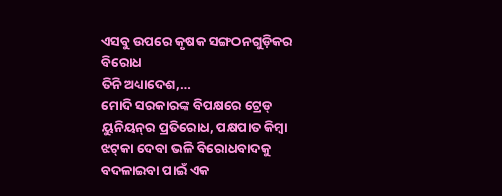ଏସବୁ ଉପରେ କୃଷକ ସଙ୍ଗଠନଗୁଡ଼ିକର ବିରୋଧ
ତିନି ଅଧ୍ୟାଦେଶ,…
ମୋଦି ସରକାରଙ୍କ ବିପକ୍ଷରେ ଟ୍ରେଡ୍‌ ୟୁନିୟନ୍‌ର ପ୍ରତିରୋଧ, ପକ୍ଷପାତ କିମ୍ବା ଝଟ୍‌କା ଦେବା ଭଳି ବିରୋଧବାଦକୁ ବଦଳାଇବା ପାଇଁ ଏକ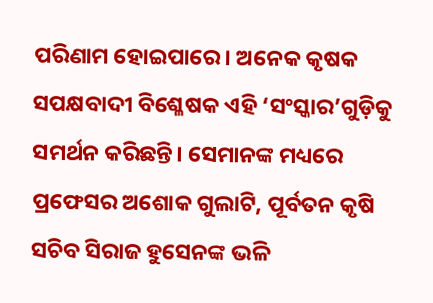ପରିଣାମ ହୋଇପାରେ। ଅନେକ କୃଷକ ସପକ୍ଷବାଦୀ ବିଶ୍ଳେଷକ ଏହି ‘ସଂସ୍କାର’ଗୁଡ଼ିକୁ ସମର୍ଥନ କରିଛନ୍ତି। ସେମାନଙ୍କ ମଧ୍ୟରେ ପ୍ରଫେସର ଅଶୋକ ଗୁଲାଟି, ପୂର୍ବତନ କୃଷି ସଚିବ ସିରାଜ ହୁସେନଙ୍କ ଭଳି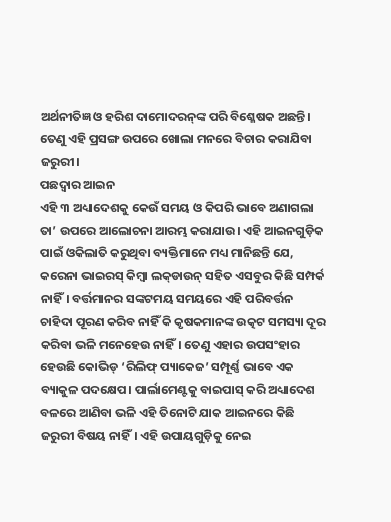ଅର୍ଥନୀତିଜ୍ଞ ଓ ହରିଶ ଦାମୋଦରନ୍‌ଙ୍କ ପରି ବିଶ୍ଳେଷକ ଅଛନ୍ତି। ତେଣୁ ଏହି ପ୍ରସଙ୍ଗ ଉପରେ ଖୋଲା ମନରେ ବିଚାର କରାଯିବା ଜରୁରୀ।
ପଛଦ୍ୱାର ଆଇନ
ଏହି ୩ ଅଧ୍ୟାଦେଶକୁ କେଉଁ ସମୟ ଓ କିପରି ଭାବେ ଅଣାଗଲା ତା’ ଉପରେ ଆଲୋଚନା ଆରମ୍ଭ କରାଯାଉ। ଏହି ଆଇନଗୁଡ଼ିକ ପାଇଁ ଓକିଲାତି କରୁଥିବା ବ୍ୟକ୍ତିମାନେ ମଧ୍ୟ ମାନିଛନ୍ତି ଯେ, କରେନା ଭାଇରସ୍‌ କିମ୍ବା ଲକ୍‌ଡାଉନ୍‌ ସହିତ ଏସବୁର କିଛି ସମ୍ପର୍କ ନାହିଁ। ବର୍ତ୍ତମାନର ସଙ୍କଟମୟ ସମୟରେ ଏହି ପରିବର୍ତ୍ତନ ଚାହିଦା ପୂରଣ କରିବ ନାହିଁ କି କୃଷକମାନଙ୍କ ଉତ୍କଟ ସମସ୍ୟା ଦୂର କରିବା ଭଳି ମନେହେଉ ନାହିଁ। ତେଣୁ ଏହାର ଉପସଂହାର ହେଉଛି କୋଭିଡ୍‌ ‘ରିଲିଫ୍‌ ପ୍ୟାକେଜ’ ସମ୍ପୂର୍ଣ୍ଣ ଭାବେ ଏକ ବ୍ୟାକୁଳ ପଦକ୍ଷେପ। ପାର୍ଲାମେଣ୍ଟକୁ ବାଇପାସ୍‌ କରି ଅଧ୍ୟାଦେଶ ବଳରେ ଆଣିବା ଭଳି ଏହି ତିନୋଟି ଯାକ ଆଇନରେ କିଛି ଜରୁରୀ ବିଷୟ ନାହିଁ। ଏହି ଉପାୟଗୁଡ଼ିକୁ ନେଇ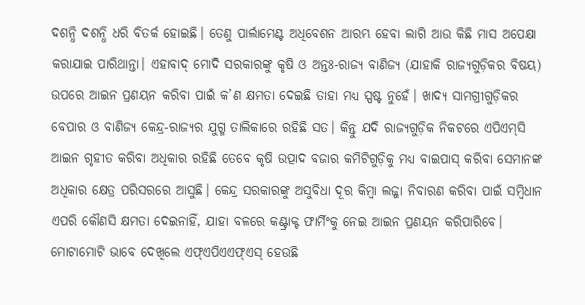ଦଶନ୍ଧି ଦଶନ୍ଧି ଧରି ବିତର୍କ ହୋଇଛି। ତେଣୁ ପାର୍ଲାମେଣ୍ଟ ଅଧିବେଶନ ଆରମ୍ଭ ହେବା ଲାଗି ଆଉ କିଛି ମାସ ଅପେକ୍ଷା କରାଯାଇ ପାରିଥାନ୍ତା। ଏହାବାଦ୍‌ ମୋଦି ସରକାରଙ୍କୁ କୃଷି ଓ ଅନ୍ତଃ-ରାଜ୍ୟ ବାଣିଜ୍ୟ (ଯାହାକି ରାଜ୍ୟଗୁଡ଼ିକର ବିଷୟ) ଉପରେ ଆଇନ ପ୍ରଣୟନ କରିବା ପାଇଁ କ’ଣ କ୍ଷମତା ଦେଇଛି ତାହା ମଧ୍ୟ ସ୍ପଷ୍ଟ ନୁହେଁ। ଖାଦ୍ୟ ସାମଗ୍ରୀଗୁଡ଼ିକର ବେପାର ଓ ବାଣିଜ୍ୟ କେନ୍ଦ୍ର-ରାଜ୍ୟର ଯୁଗ୍ମ ତାଲିକାରେ ରହିଛି ସତ। କିନ୍ତୁ ଯଦି ରାଜ୍ୟଗୁଡ଼ିକ ନିକଟରେ ଏପିଏମ୍‌ସି ଆଇନ ଗୃହୀତ କରିବା ଅଧିକାର ରହିଛି ତେବେ କୃଷି ଉତ୍ପାଦ ବଜାର କମିଟିଗୁଡ଼ିକୁ ମଧ୍ୟ ବାଇପାସ୍‌ କରିବା ସେମାନଙ୍କ ଅଧିକାର କ୍ଷେତ୍ର ପରିସରରେ ଆସୁଛି। କେନ୍ଦ୍ର ସରକାରଙ୍କୁ ଅସୁବିଧା ଦୂର କିମ୍ବା ଲଜ୍ଜା ନିବାରଣ କରିବା ପାଇଁ ସମ୍ବିଧାନ ଏପରି କୌଣସି କ୍ଷମତା ଦେଇନାହିଁ, ଯାହା ବଳରେ କଣ୍ଟ୍ରାକ୍ଟ ଫାର୍ମିଂକୁ ନେଇ ଆଇନ ପ୍ରଣୟନ କରିପାରିବେ। ମୋଟାମୋଟି ଭାବେ ଦେଖିଲେ ଏଫ୍‌ଏପିଏଏଫ୍‌ଏସ୍‌ ହେଉଛି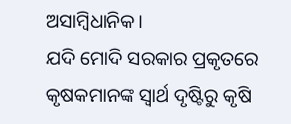ଅସାମ୍ବିଧାନିକ।
ଯଦି ମୋଦି ସରକାର ପ୍ରକୃତରେ କୃଷକମାନଙ୍କ ସ୍ବାର୍ଥ ଦୃଷ୍ଟିରୁ କୃଷି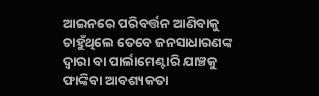ଆଇନରେ ପରିବର୍ତ୍ତନ ଆଣିବାକୁ ଚାହୁଁଥିଲେ ତେବେ ଜନସାଧାରଣଙ୍କ ଦ୍ୱାରା ବା ପାର୍ଲାମେଣ୍ଟାରି ଯାଞ୍ଚକୁ ଫାଙ୍କିବା ଆବଶ୍ୟକତା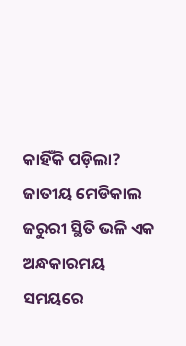କାହିଁକି ପଡ଼ିଲା? ଜାତୀୟ ମେଡିକାଲ ଜରୁରୀ ସ୍ଥିତି ଭଳି ଏକ ଅନ୍ଧକାରମୟ ସମୟରେ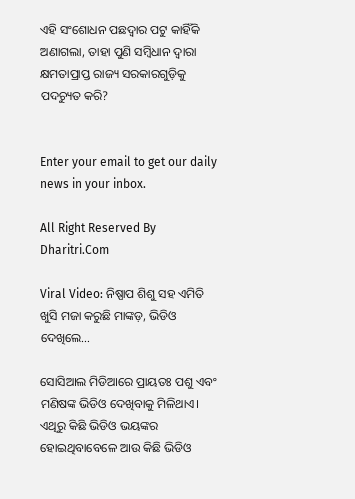ଏହି ସଂଶୋଧନ ପଛଦ୍ୱାର ପଟୁ କାହିଁକି ଅଣାଗଲା, ତାହା ପୁଣି ସମ୍ବିଧାନ ଦ୍ୱାରା କ୍ଷମତାପ୍ରାପ୍ତ ରାଜ୍ୟ ସରକାରଗୁଡ଼ିକୁ ପଦଚ୍ୟୁତ କରି?


Enter your email to get our daily news in your inbox.

All Right Reserved By Dharitri.Com

Viral Video: ନିଷ୍ପାପ ଶିଶୁ ସହ ଏମିତି ଖୁସି ମଜା କରୁଛି ମାଙ୍କଡ଼, ଭିଡିଓ ଦେଖିଲେ…

ସୋସିଆଲ ମିଡିଆରେ ପ୍ରାୟତଃ ପଶୁ ଏବଂ ମଣିଷଙ୍କ ଭିଡିଓ ଦେଖିବାକୁ ମିଳିଥାଏ। ଏଥିରୁ କିଛି ଭିଡିଓ ଭୟଙ୍କର ହୋଇଥିବାବେଳେ ଆଉ କିଛି ଭିଡିଓ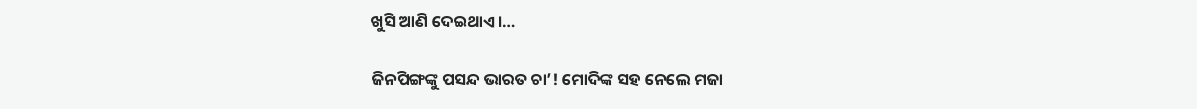ଖୁସି ଆଣି ଦେଇଥାଏ।…

ଜିନପିଙ୍ଗଙ୍କୁ ପସନ୍ଦ ଭାରତ ଚା’! ମୋଦିଙ୍କ ସହ ନେଲେ ମଜା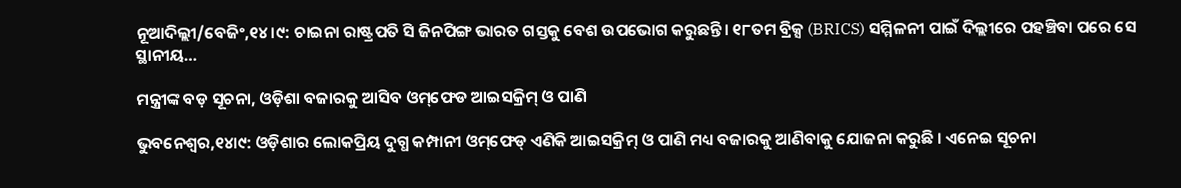ନୂଆଦିଲ୍ଲୀ/ବେଜିଂ,୧୪।୯: ଚାଇନା ରାଷ୍ଟ୍ରପତି ସି ଜିନପିଙ୍ଗ ଭାରତ ଗସ୍ତକୁ ବେଶ ଉପଭୋଗ କରୁଛନ୍ତି। ୧୮ତମ ବ୍ରିକ୍ସ (BRICS) ସମ୍ମିଳନୀ ପାଇଁ ଦିଲ୍ଲୀରେ ପହଞ୍ଚିବା ପରେ ସେ ସ୍ଥାନୀୟ…

ମନ୍ତ୍ରୀଙ୍କ ବଡ଼ ସୂଚନା, ଓଡ଼ିଶା ବଜାରକୁ ଆସିବ ଓମ୍‌ଫେଡ ଆଇସକ୍ରିମ୍ ଓ ପାଣି

ଭୁବନେଶ୍ବର,୧୪ା୯: ଓଡ଼ିଶାର ଲୋକପ୍ରିୟ ଦୁଗ୍ଧ କମ୍ପାନୀ ଓମ୍‌ଫେଡ୍‌ ଏଣିକି ଆଇସକ୍ରିମ୍ ଓ ପାଣି ମଧ୍ୟ ବଜାରକୁ ଆଣିବାକୁ ଯୋଜନା କରୁଛି । ଏନେଇ ସୂଚନା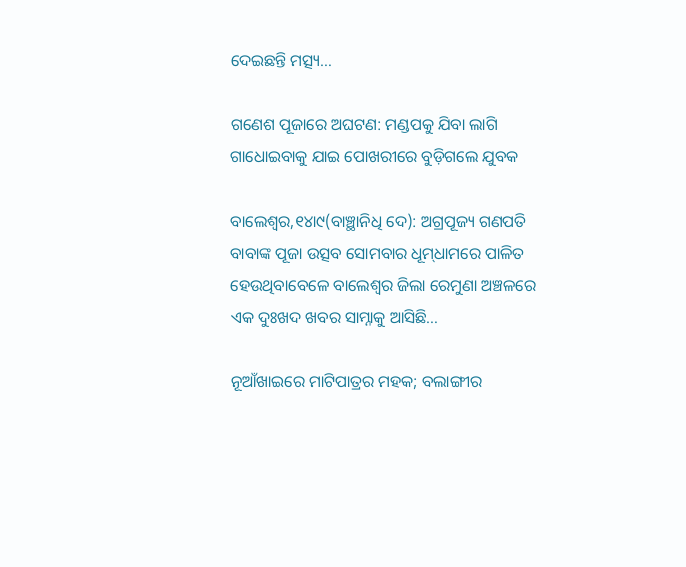ଦେଇଛନ୍ତି ମତ୍ସ୍ୟ…

ଗଣେଶ ପୂଜାରେ ଅଘଟଣ: ମଣ୍ଡପକୁ ଯିବା ଲାଗି ଗାଧୋଇବାକୁ ଯାଇ ପୋଖରୀରେ ବୁଡ଼ିଗଲେ ଯୁବକ

ବାଲେଶ୍ୱର,୧୪ା୯(ବାଞ୍ଛାନିଧି ଦେ): ଅଗ୍ରପୂଜ୍ୟ ଗଣପତି ବାବାଙ୍କ ପୂଜା ଉତ୍ସବ ସୋମବାର ଧୂମ୍‌ଧାମରେ ପାଳିତ ହେଉଥିବାବେଳେ ବାଲେଶ୍ୱର ଜିଲା ରେମୁଣା ଅଞ୍ଚଳରେ ଏକ ଦୁଃଖଦ ଖବର ସାମ୍ନାକୁ ଆସିଛି…

ନୂଆଁଖାଇରେ ମାଟିପାତ୍ରର ମହକ; ବଲାଙ୍ଗୀର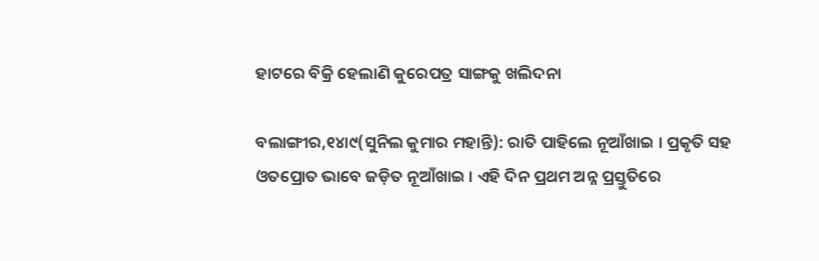ହାଟରେ ବିକ୍ରି ହେଲାଣି କୁରେପତ୍ର ସାଙ୍ଗକୁ ଖଲିଦନା

ବଲାଙ୍ଗୀର,୧୪ା୯(ସୁନିଲ କୁମାର ମହାନ୍ତି): ରାତି ପାହିଲେ ନୂଆଁଖାଇ । ପ୍ରକୃତି ସହ ଓତପ୍ରୋତ ଭାବେ ଜଡ଼ିତ ନୂଆଁଖାଇ । ଏହି ଦିନ ପ୍ରଥମ ଅନ୍ନ ପ୍ରସ୍ତୁତିରେ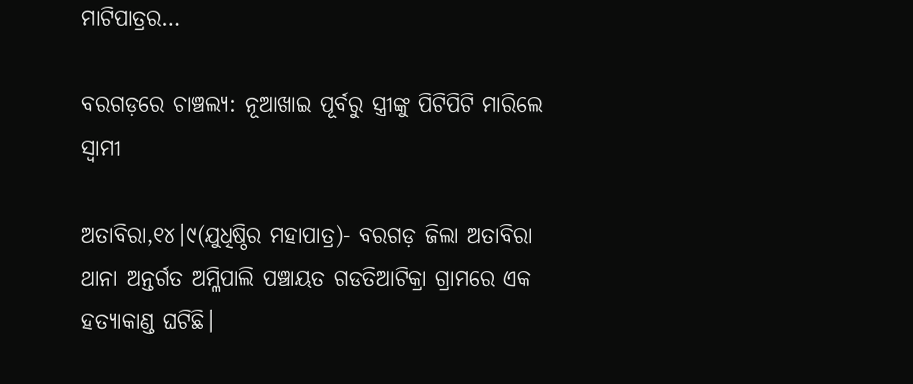ମାଟିପାତ୍ରର…

ବରଗଡ଼ରେ ଚାଞ୍ଚଲ୍ୟ: ନୂଆଖାଇ ପୂର୍ବରୁ ସ୍ତ୍ରୀଙ୍କୁ ପିଟିପିଟି ମାରିଲେ ସ୍ବାମୀ

ଅତାବିରା,୧୪।୯(ଯୁଧିଷ୍ଠିର ମହାପାତ୍ର)- ବରଗଡ଼ ଜିଲା ଅତାବିରା ଥାନା ଅନ୍ତର୍ଗତ ଅମ୍ଳିପାଲି ପଞ୍ଚାୟତ ଗଡତିଆଟିକ୍ରା ଗ୍ରାମରେ ଏକ ହତ୍ୟାକାଣ୍ଡ ଘଟିଛି।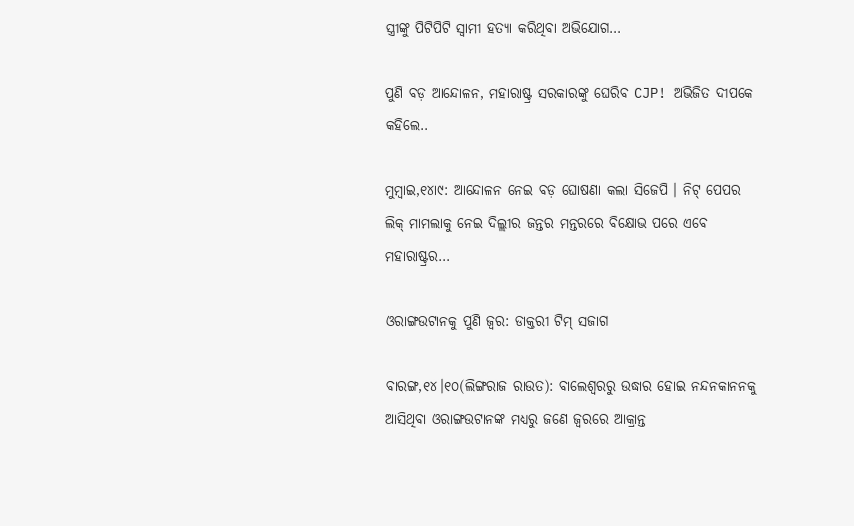ସ୍ତ୍ରୀଙ୍କୁ ପିଟିପିଟି ସ୍ବାମୀ ହତ୍ୟା କରିଥିବା ଅଭିଯୋଗ…

ପୁଣି ବଡ଼ ଆନ୍ଦୋଳନ, ମହାରାଷ୍ଟ୍ର ସରକାରଙ୍କୁ ଘେରିବ CJP! ଅଭିଜିତ ଦୀପକେ କହିଲେ..

ମୁମ୍ବାଇ,୧୪ା୯: ଆନ୍ଦୋଳନ ନେଇ ବଡ଼ ଘୋଷଣା କଲା ସିଜେପି । ନିଟ୍‌ ପେପର ଲିକ୍‌ ମାମଲାକୁ ନେଇ ଦିଲ୍ଲୀର ଜନ୍ତର ମନ୍ତରରେ ବିକ୍ଷୋଭ ପରେ ଏବେ ମହାରାଷ୍ଟ୍ରର…

ଓରାଙ୍ଗଉଟାନକୁ ପୁଣି ଜ୍ୱର: ଡାକ୍ତରୀ ଟିମ୍‌ ସଜାଗ

ବାରଙ୍ଗ,୧୪।୧୦(ଲିଙ୍ଗରାଜ ରାଉତ): ବାଲେଶ୍ବରରୁ ଉଦ୍ଧାର ହୋଇ ନନ୍ଦନକାନନକୁ ଆସିଥିବା ଓରାଙ୍ଗଉଟାନଙ୍କ ମଧ୍ୟରୁ ଜଣେ ଜ୍ବରରେ ଆକ୍ରାନ୍ତ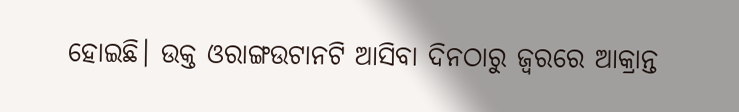ହୋଇଛି। ଉକ୍ତ ଓରାଙ୍ଗଉଟାନଟି ଆସିବା ଦିନଠାରୁ ଜ୍ବରରେ ଆକ୍ରାନ୍ତ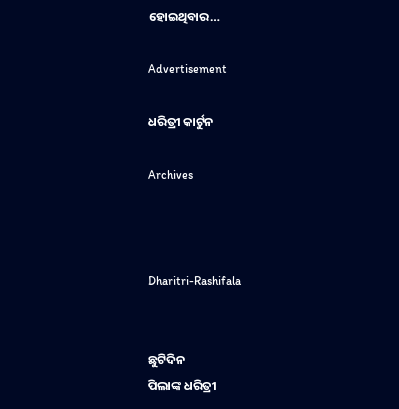ହୋଇଥିବାର…

Advertisement

ଧରିତ୍ରୀ କାର୍ଟୁନ

Archives



Dharitri-Rashifala


ଛୁଟିଦିନ
ପିଲାଙ୍କ ଧରିତ୍ରୀ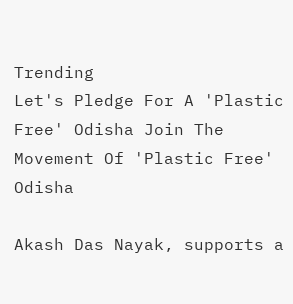Trending
Let's Pledge For A 'Plastic Free' Odisha Join The Movement Of 'Plastic Free' Odisha

Akash Das Nayak, supports a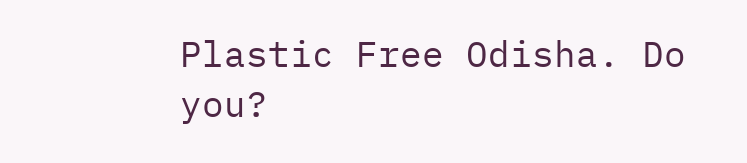Plastic Free Odisha. Do you?